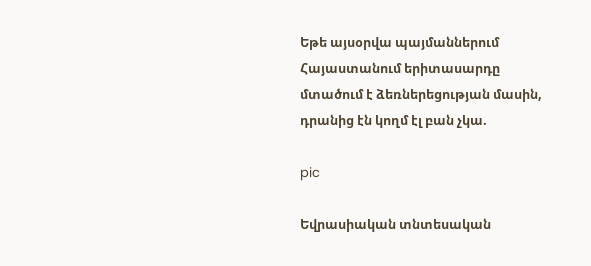Եթե այսօրվա պայմաններում Հայաստանում երիտասարդը մտածում է ձեռներեցության մասին, դրանից էն կողմ էլ բան չկա.

pic

Եվրասիական տնտեսական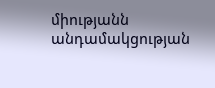միությանն անդամակցության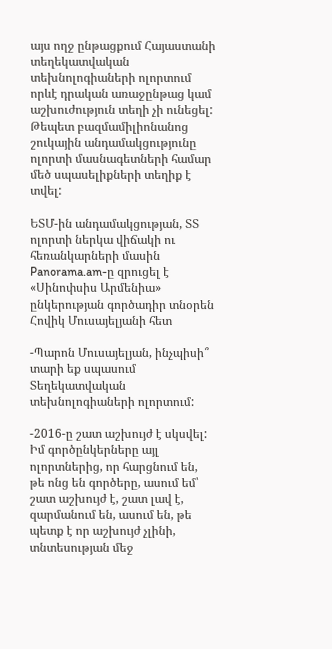այս ողջ ընթացքում Հայաստանի տեղեկատվական տեխնոլոգիաների ոլորտում որևէ դրական առաջընթաց կամ աշխուժություն տեղի չի ունեցել: Թեպետ բազմամիլիոնանոց շուկային անդամակցությունը ոլորտի մասնագետների համար մեծ սպասելիքների տեղիք է տվել:

ԵՏՄ-ին անդամակցության, ՏՏ ոլորտի ներկա վիճակի ու հեռանկարների մասին Panorama.am-ը զրուցել է «Սինոփսիս Արմենիա» ընկերության գործադիր տնօրեն Հովիկ Մուսայելյանի հետ

-Պարոն Մուսայելյան, ինչպիսի՞ տարի եք սպասում Տեղեկատվական տեխնոլոգիաների ոլորտում:

-2016-ը շատ աշխույժ է սկսվել: Իմ գործընկերները այլ ոլորտներից, որ հարցնում են, թե ոնց են գործերը, ասում եմ՝ շատ աշխույժ է, շատ լավ է, զարմանում են, ասում են, թե պետք է որ աշխույժ չլինի, տնտեսության մեջ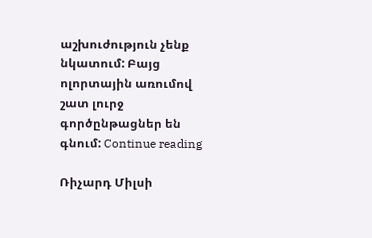աշխուժություն չենք նկատում: Բայց ոլորտային առումով շատ լուրջ գործընթացներ են գնում: Continue reading

Ռիչարդ Միլսի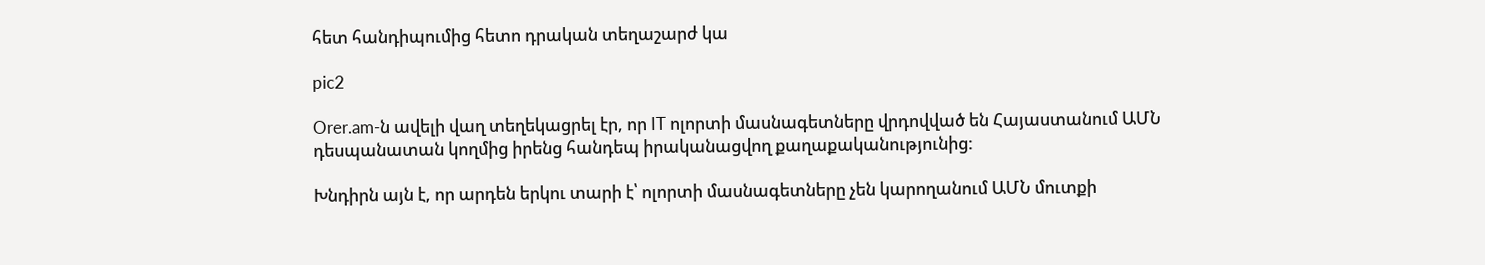հետ հանդիպումից հետո դրական տեղաշարժ կա

pic2

Orer.am-ն ավելի վաղ տեղեկացրել էր, որ IT ոլորտի մասնագետները վրդովված են Հայաստանում ԱՄՆ դեսպանատան կողմից իրենց հանդեպ իրականացվող քաղաքականությունից:

Խնդիրն այն է, որ արդեն երկու տարի է՝ ոլորտի մասնագետները չեն կարողանում ԱՄՆ մուտքի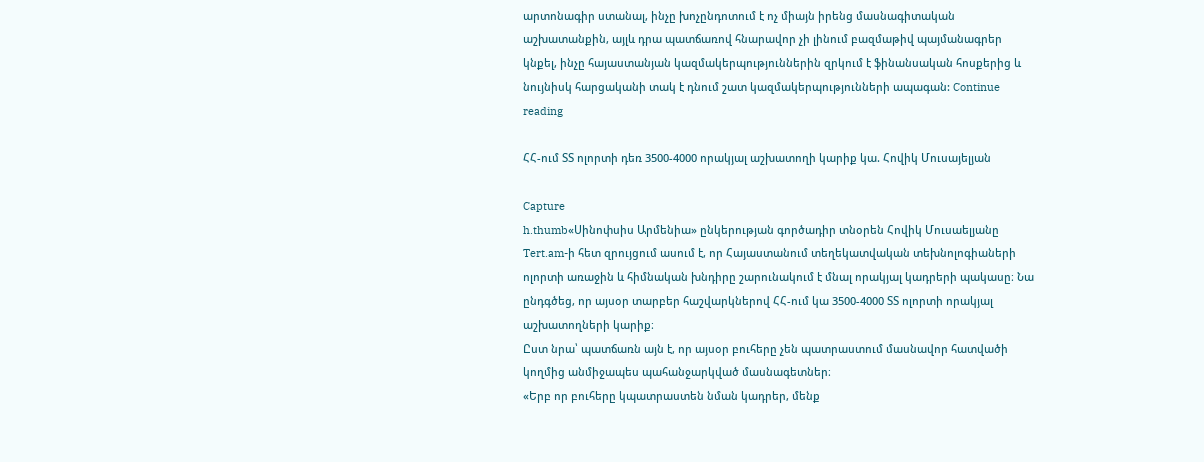արտոնագիր ստանալ, ինչը խոչընդոտում է ոչ միայն իրենց մասնագիտական աշխատանքին, այլև դրա պատճառով հնարավոր չի լինում բազմաթիվ պայմանագրեր կնքել, ինչը հայաստանյան կազմակերպություններին զրկում է ֆինանսական հոսքերից և նույնիսկ հարցականի տակ է դնում շատ կազմակերպությունների ապագան: Continue reading

ՀՀ-ում ՏՏ ոլորտի դեռ 3500-4000 որակյալ աշխատողի կարիք կա. Հովիկ Մուսայելյան

Capture
h.thumb«Սինոփսիս Արմենիա» ընկերության գործադիր տնօրեն Հովիկ Մուսաելյանը Tert.am-ի հետ զրույցում ասում է, որ Հայաստանում տեղեկատվական տեխնոլոգիաների ոլորտի առաջին և հիմնական խնդիրը շարունակում է մնալ որակյալ կադրերի պակասը։ Նա ընդգծեց, որ այսօր տարբեր հաշվարկներով ՀՀ-ում կա 3500-4000 ՏՏ ոլորտի որակյալ աշխատողների կարիք։
Ըստ նրա՝ պատճառն այն է, որ այսօր բուհերը չեն պատրաստում մասնավոր հատվածի կողմից անմիջապես պահանջարկված մասնագետներ։
«Երբ որ բուհերը կպատրաստեն նման կադրեր, մենք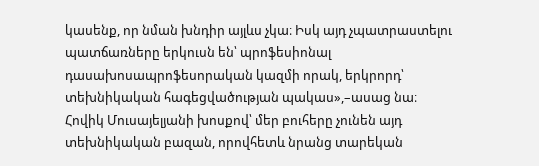կասենք, որ նման խնդիր այլևս չկա։ Իսկ այդ չպատրաստելու պատճառները երկուսն են՝ պրոֆեսիոնալ դասախոսապրոֆեսորական կազմի որակ, երկրորդ՝ տեխնիկական հագեցվածության պակաս»,–ասաց նա։
Հովիկ Մուսայելյանի խոսքով՝ մեր բուհերը չունեն այդ տեխնիկական բազան, որովհետև նրանց տարեկան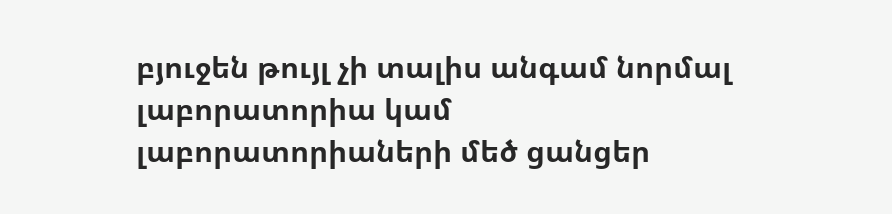բյուջեն թույլ չի տալիս անգամ նորմալ լաբորատորիա կամ լաբորատորիաների մեծ ցանցեր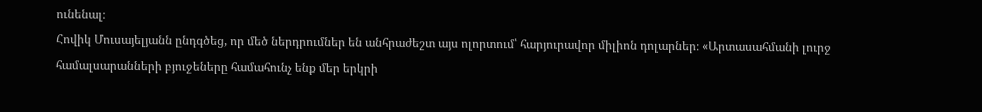ունենալ։
Հովիկ Մուսայելյանն ընդգծեց, որ մեծ ներդրումներ են անհրաժեշտ այս ոլորտում՝ հարյուրավոր միլիոն դոլարներ։ «Արտասահմանի լուրջ համալսարանների բյուջեները համահունչ ենք մեր երկրի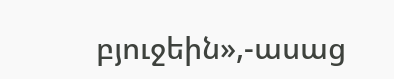բյուջեին»,-ասաց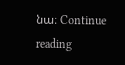նա։ Continue reading